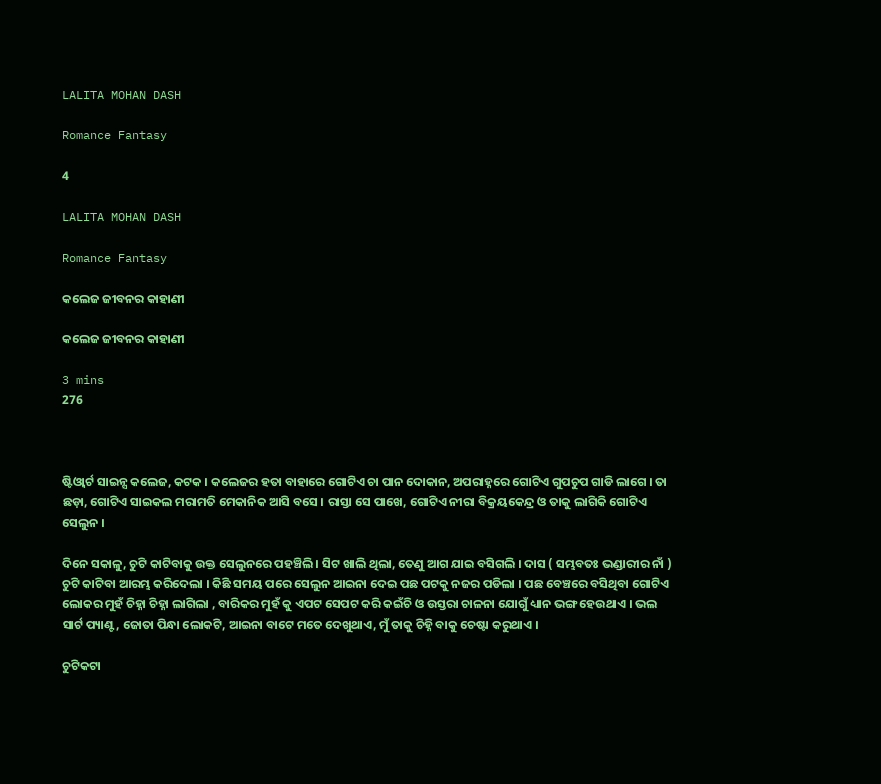LALITA MOHAN DASH

Romance Fantasy

4

LALITA MOHAN DASH

Romance Fantasy

କଲେଜ ଜୀବନର କାହାଣୀ

କଲେଜ ଜୀବନର କାହାଣୀ

3 mins
276



ଷ୍ଟିଓ୍ବାର୍ଟ ସାଇନ୍ସ କଲେଜ, କଟକ । କଲେଜର ହତା ବାହାରେ ଗୋଟିଏ ଚା ପାନ ଦୋକାନ, ଅପରାହ୍ନରେ ଗୋଟିଏ ଗୁପଚୁପ ଗାଡି ଲାଗେ । ତା ଛଡ଼ା, ଗୋଟିଏ ସାଇକଲ ମରାମତି ମେକାନିକ ଆସି ବସେ । ରାସ୍ତା ସେ ପାଖେ, ଗୋଟିଏ ନୀରା ବିକ୍ରୟକେନ୍ଦ୍ର ଓ ତାକୁ ଲାଗିକି ଗୋଟିଏ ସେଲୁନ ।

ଦିନେ ସକାଳୁ, ଚୁଟି କାଟିବାକୁ ଉକ୍ତ ସେଲୁନରେ ପହଞ୍ଚିଲି । ସିଟ ଖାଲି ଥିଲା, ତେଣୁ ଆଗ ଯାଇ ବସିଗଲି । ଦାସ ( ସମ୍ଭବତଃ ଭଣ୍ଡାରୀର ନାଁ ) ଚୁଟି କାଟିବା ଆରମ୍ଭ କରିଦେଲା । କିଛି ସମୟ ପରେ ସେଲୁନ ଆଇନା ଦେଇ ପଛ ପଟକୁ ନଜର ପଡିଲା । ପଛ ବେଞ୍ଚରେ ବସିଥିବା ଗୋଟିଏ ଲୋକର ମୁହଁ ଚିହ୍ନା ଚିହ୍ନା ଲାଗିଲା , ବାରିକର ମୁହଁ କୁ ଏପଟ ସେପଟ କରି କଇଁଚି ଓ ଉସ୍ତରା ଚାଳନା ଯୋଗୁଁ ଧ୍ୟାନ ଭଙ୍ଗ ହେଉଥାଏ । ଭଲ ସାର୍ଟ ପ୍ୟାଣ୍ଟ, ଜୋତା ପିନ୍ଧା ଲୋକଟି, ଆଇନା ବାଟେ ମତେ ଦେଖୁଥାଏ, ମୁଁ ତାକୁ ଚିହ୍ନି ବାକୁ ଚେଷ୍ଟା କରୁଥାଏ ।

ଚୁଟିକଟା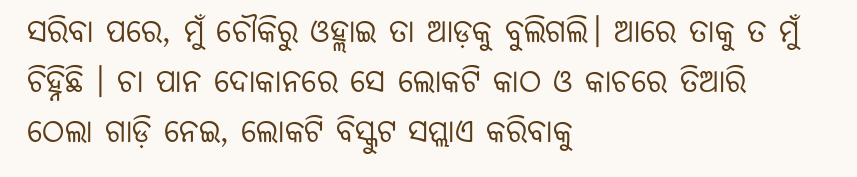ସରିବା ପରେ, ମୁଁ ଚୌକିରୁ ଓହ୍ଲାଇ ତା ଆଡ଼କୁ ବୁଲିଗଲି। ଆରେ ତାକୁ ତ ମୁଁ ଚିହ୍ନିଛି । ଚା ପାନ ଦୋକାନରେ ସେ ଲୋକଟି କାଠ ଓ କାଚରେ ତିଆରି ଠେଲା ଗାଡ଼ି ନେଇ, ଲୋକଟି ବିସ୍କୁଟ ସପ୍ଲାଏ କରିବାକୁ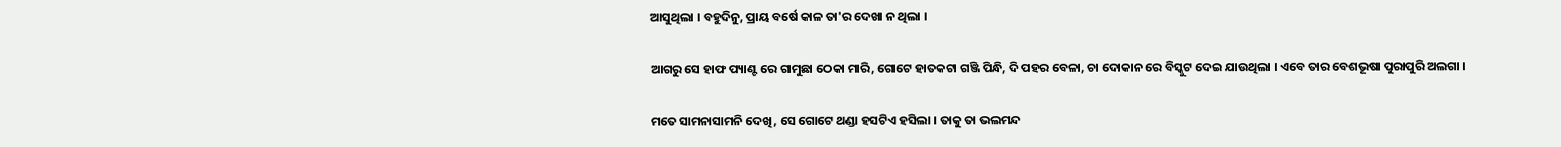ଆସୁଥିଲା । ବହୁଦିନୁ, ପ୍ରାୟ ବର୍ଷେ କାଳ ତା'ର ଦେଖା ନ ଥିଲା ।

ଆଗରୁ ସେ ହାଫ ପ୍ୟାଣ୍ଟ ରେ ଗାମୁଛା ଠେକା ମାରି, ଗୋଟେ ହାତକଟା ଗଞ୍ଜି ପିନ୍ଧି, ଦି ପହର ବେଳା, ଚା ଦୋକାନ ରେ ବିସ୍କୁଟ ଦେଇ ଯାଉଥିଲା । ଏବେ ତାର ବେଶଭୂଷା ପୁରାପୁରି ଅଲଗା ।

ମତେ ସାମନାସାମନି ଦେଖି, ସେ ଗୋଟେ ଥଣ୍ଡା ହସଟିଏ ହସିଲା । ତାକୁ ତା ଭଲମନ୍ଦ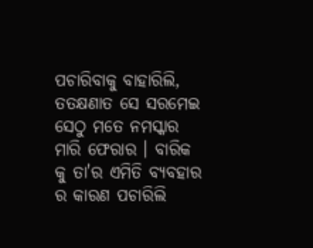ପଚାରିବାକୁ ବାହାରିଲି, ତତକ୍ଷଣାତ ସେ ସରମେଇ ସେଠୁ ମତେ ନମସ୍କାର ମାରି ଫେରାର । ବାରିକ କୁ ତା'ର ଏମିତି ବ୍ୟବହାର ର କାରଣ ପଚାରିଲି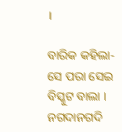।

ବାରିକ କହିଲା- ସେ ପରା ସେଇ ବିସ୍କୁଟ ବାଲା । ନଗଦାନଗଦି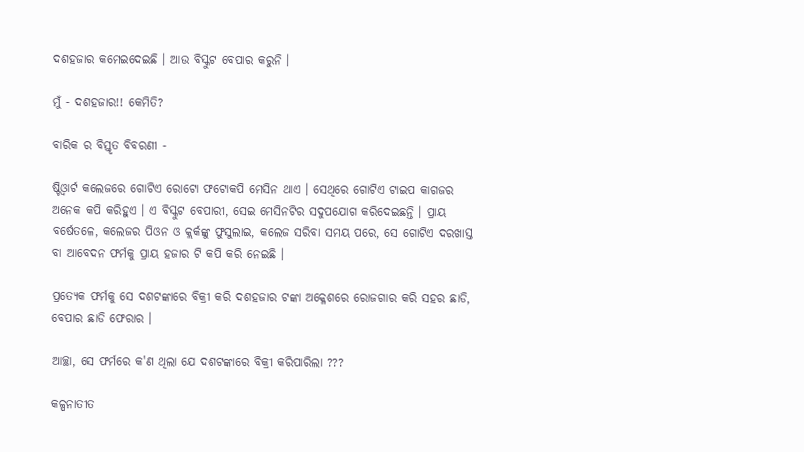ଦଶହଜାର କମେଇଦେଇଛି । ଆଉ ବିସ୍କୁଟ ବେପାର କରୁନି ।

ମୁଁ - ଦଶହଜାର!! କେମିତି?

ବାରିକ ର ବିସ୍ତୃତ ବିବରଣୀ -

ଷ୍ଟିଓ୍ବାର୍ଟ କଲେଜରେ ଗୋଟିଏ ରୋଟୋ ଫଟୋକପି ମେସିନ ଥାଏ । ସେଥିରେ ଗୋଟିଏ ଟାଇପ କାଗଜର ଅନେକ କପି କରିହୁଏ । ଏ ବିସ୍କୁଟ ବେପାରୀ, ସେଇ ମେସିନଟିର ସଦୁପଯୋଗ କରିଦେଇଛନ୍ତି । ପ୍ରାୟ ବର୍ଷେତଳେ, କଲେଜର ପିଓନ ଓ କ୍ଲର୍କଙ୍କୁ ଫୁସୁଲାଇ, କଲେଜ ସରିବା ସମୟ ପରେ, ସେ ଗୋଟିଏ ଦରଖାସ୍ତ ବା ଆବେଦନ ଫର୍ମକୁ ପ୍ରାୟ ହଜାର ଟି କପି କରି ନେଇଛି ।

ପ୍ରତ୍ୟେକ ଫର୍ମକୁ ସେ ଦଶଟଙ୍କାରେ ବିକ୍ରୀ କରି ଦଶହଜାର ଟଙ୍କା ଅକ୍ଳେଶରେ ରୋଜଗାର କରି ସହର ଛାଡି, ବେପାର ଛାଡି ଫେରାର ।

ଆଚ୍ଛା, ସେ ଫର୍ମରେ କ'ଣ ଥିଲା ଯେ ଦଶଟଙ୍କାରେ ବିକ୍ରୀ କରିପାରିଲା ???

କଳ୍ପନାତୀତ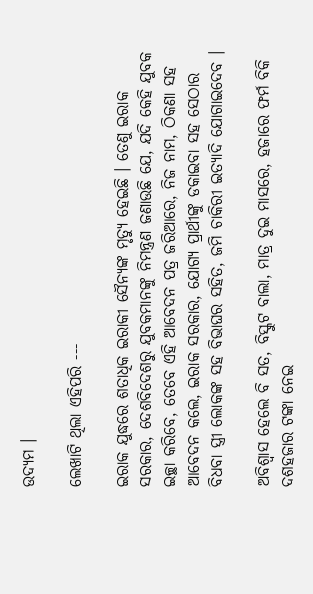ଉଦ୍ୟମ ।

ଲେଖାଟି ଥିଲା ଏହିପରି ---

ଇରାକ ଯୁଦ୍ଧରେ ଶତାଧିକ ଇରାକୀ ସୈନ୍ୟଙ୍କ ମୃତ୍ୟୁ ହେଇଛି । ତେଣୁ ଇରାକ ସରକାର, ଦେଶବିଦେଶରୁ ଯୁବକମାନଙ୍କୁ ନିମନ୍ତ୍ରଣ ଜଣାଉଛି ଯେ, ଯଦି କେହି ଯୁବକ ଇଚ୍ଛା କରିବେ, ତେବେ ଏହି ଆବେଦନ ପତ୍ର ଜରିଆରେ, ନିଜ ନାମ, ଠିକଣା ସହ ଆବେଦନ କଲେ, ଇରାକ ସରକାର, ଯୋଗ୍ୟ ପ୍ରାର୍ଥୀଙ୍କୁ ଡକାଇବା ସହ ସେଠାର ବିଧବା ସ୍ତ୍ରୀ ଲୋକଙ୍କ ସହ ବିଭାଘର ସହିତ, ଜମି ଚାକିରୀ ଇତ୍ୟାଦି ଯୋଗାଇଦେବ ।

ଅବିଶ୍ୱାସ ହେଲେ ବି ସତ, ବିସ୍କୁଟ ବାଲା, ମାତ୍ର ଦୁଇ ମାସରେ, ହଜାରେ ଫର୍ମ ବିକି ଦଶହଜାର ଟଙ୍କା ନେଇ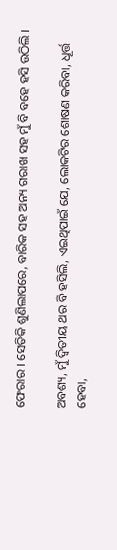ଫେରାର । ସେତିକି ଶୁଣିଲାପରେ, ବାରିକ ସହ ଅନ୍ୟ ଗରାଖ ସହ ମୁଁ ବି ବହେ ହସି ଉଠିଲି ।

ଅବଶ୍ୟ, ମୁଁ ଦ୍ୱିତୀୟ ଥର ବି ହସିଲି, ଏଇଥିପାଇଁ ଯେ, ଲୋକଟିର ଶୋଷଣ କରିବା, ଧୂର୍ତ୍ତ ହେବା,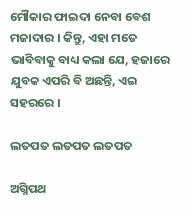ମୌକାର ଫାଇଦା ନେବା ବେଶ ମଜାଦାର । କିନ୍ତୁ, ଏହା ମତେ ଭାବିବାକୁ ବାଧ୍ୟ କଲା ଯେ, ହଜାରେ ଯୁବକ ଏପରି ବି ଅଛନ୍ତି, ଏଇ ସହରରେ ।

ଲତପତ ଲତପତ ଲତପତ

ଅଗ୍ନିପଥ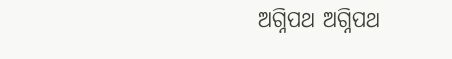ଅଗ୍ନିପଥ ଅଗ୍ନିପଥ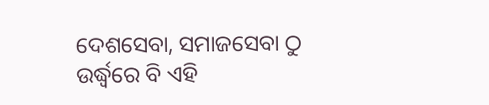ଦେଶସେବା, ସମାଜସେବା ଠୁ ଉର୍ଦ୍ଧ୍ବରେ ବି ଏହି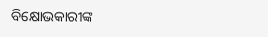ବିକ୍ଷୋଭକାରୀଙ୍କ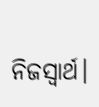ନିଜସ୍ବାର୍ଥ।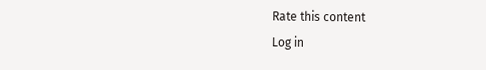Rate this content
Log in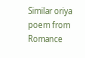Similar oriya poem from Romance